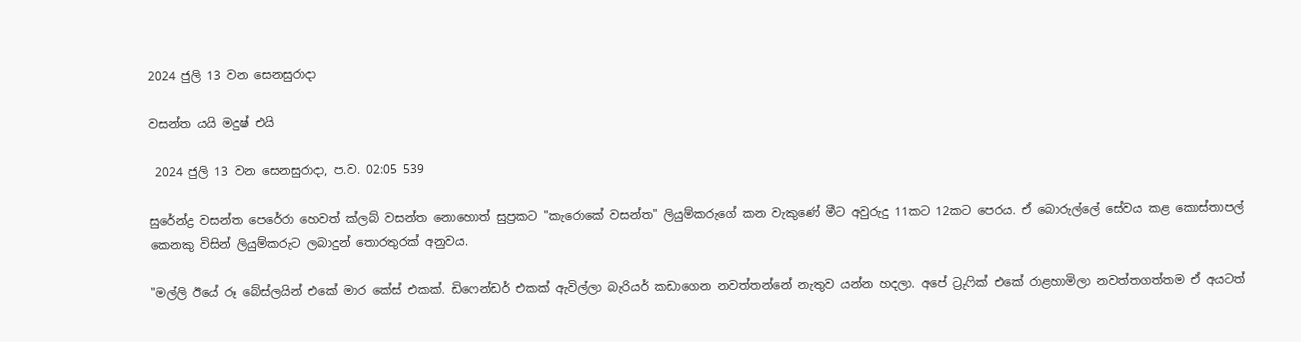2024 ජුලි 13 වන සෙනසුරාදා

වසන්ත යයි මදුෂ් එයි

 2024 ජුලි 13 වන සෙනසුරාදා, ප.ව. 02:05 539

සුරේන්ද්‍ර වසන්ත පෙරේරා හෙවත් ක්ලබ් වසන්ත නොහොත් සුප්‍රකට "කැරොකේ වසන්ත" ලියුම්කරුගේ කන වැකුණේ මීට අවුරුදු 11කට 12කට පෙරය. ඒ බොරුල්ලේ සේවය කළ කොස්තාපල් කෙනකු විසින් ලියුම්කරුට ලබාදුන් තොරතුරක් අනුවය.

"මල්ලි ඊයේ රූ බේස්ලයින් එකේ මාර කේස් එකක්. ඩිෆෙන්ඩර් එකක් ඇවිල්ලා බැරියර් කඩාගෙන නවත්තන්නේ නැතුව යන්න හදලා. අපේ ට්‍රුෆික් එකේ රාළහාමිලා නවත්තගත්තම ඒ අයටත්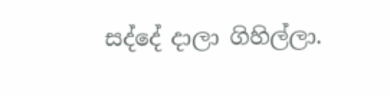සද්දේ දාලා ගිහිල්ලා.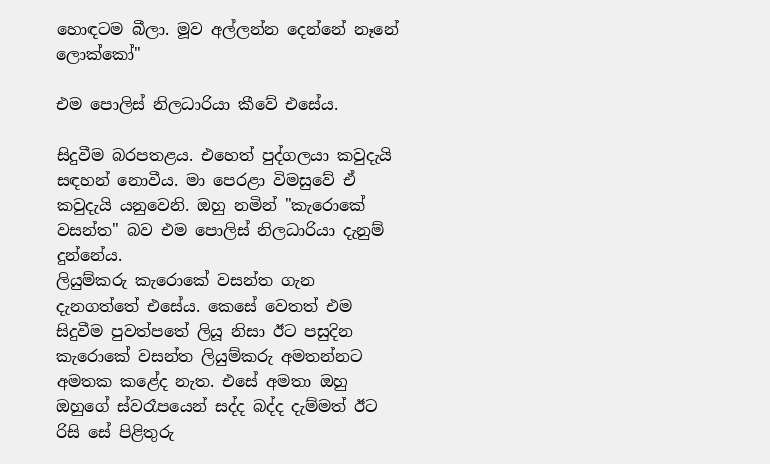හොඳටම බීලා. මූව අල්ලන්න දෙන්නේ නෑනේ ලොක්කෝ"

එම පොලිස් නිලධාරියා කීවේ එසේය.

සිදුවීම බරපතළය. එහෙත් පුද්ගලයා කවුදැයි සඳහන් නොවීය. මා පෙරළා විමසුවේ ඒ කවුදැයි යනුවෙනි. ඔහු නමින් "කැරොකේ වසන්ත" බව එම පොලිස් නිලධාරියා දැනුම් දුන්නේය.
ලියුම්කරු කැරොකේ වසන්ත ගැන දැනගත්තේ එසේය. කෙසේ වෙතත් එම සිදුවීම පුවත්පතේ ලියූ නිසා ඊට පසුදින කැරොකේ වසන්ත ලියුම්කරු අමතන්නට අමතක කළේද නැත. එසේ අමතා ඔහු ඔහුගේ ස්වරෑපයෙන් සද්ද බද්ද දැම්මත් ඊට රිසි සේ පිළිතුරු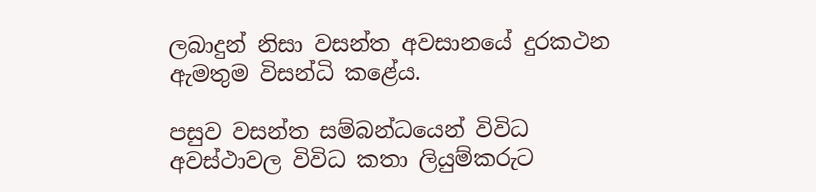ලබාදුන් නිසා වසන්ත අවසානයේ දුරකථන ඇමතුම විසන්ධි කළේය.

පසුව වසන්ත සම්බන්ධයෙන් විවිධ අවස්ථාවල විවිධ කතා ලියුම්කරුට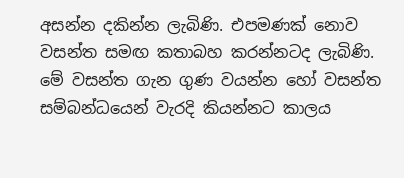අසන්න දකින්න ලැබිණි. එපමණක් නොව වසන්ත සමඟ කතාබහ කරන්නටද ලැබිණි. මේ වසන්ත ගැන ගුණ වයන්න හෝ වසන්ත සම්බන්ධයෙන් වැරදි කියන්නට කාලය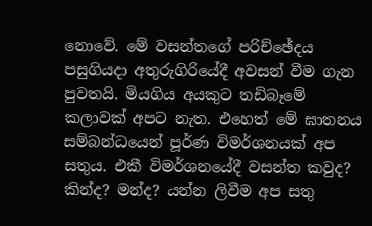නොවේ. මේ වසන්තගේ පරිච්ඡේදය පසුගියදා අතුරුගිරියේදී අවසන් වීම ගැන පුවතයි. මියගිය අයකුට තඩිබෑමේ කලාවක් අපට නැත. එහෙත් මේ ඝාතනය සම්බන්ධයෙන් පූර්ණ විමර්ශනයක් අප සතුය. එකී විමර්ශනයේදී වසන්ත කවුද? කින්ද? මන්ද? යන්න ලිවීම අප සතු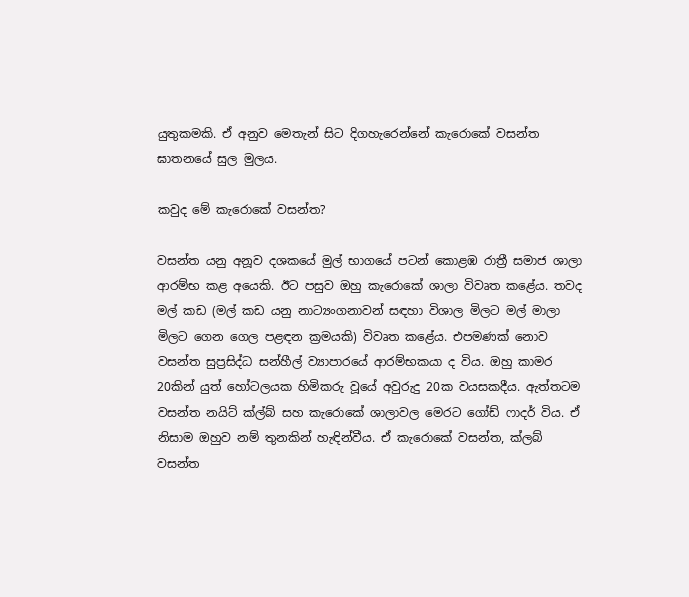යුතුකමකි. ඒ අනුව මෙතැන් සිට දිගහැරෙන්නේ කැරොකේ වසන්ත ඝාතනයේ සුල මුලය.

කවුද මේ කැරොකේ වසන්ත?

වසන්ත යනු අනූව දශකයේ මුල් භාගයේ පටන් කොළඹ රාත්‍රී සමාජ ශාලා ආරම්භ කළ අයෙකි. ඊට පසුව ඔහු කැරොකේ ශාලා විවෘත කළේය. තවද මල් කඩ (මල් කඩ යනු නාට්‍යංගනාවන් සඳහා විශාල මිලට මල් මාලා මිලට ගෙන ගෙල පළඳන ක්‍රමයකි) විවෘත කළේය. එපමණක් නොව වසන්ත සුප්‍රසිද්ධ සන්හීල් ව්‍යාපාරයේ ආරම්භකයා ද විය. ඔහු කාමර 20කින් යුත් හෝටලයක හිමිකරු වූයේ අවුරුදු 20ක වයසකදීය. ඇත්තටම වසන්ත නයිට් ක්ල්බ් සහ කැරොකේ ශාලාවල මෙරට ගෝඩ් ෆාදර් විය. ඒ නිසාම ඔහුව නම් තුනකින් හැඳින්වීය. ඒ කැරොකේ වසන්ත, ක්ලබ් වසන්ත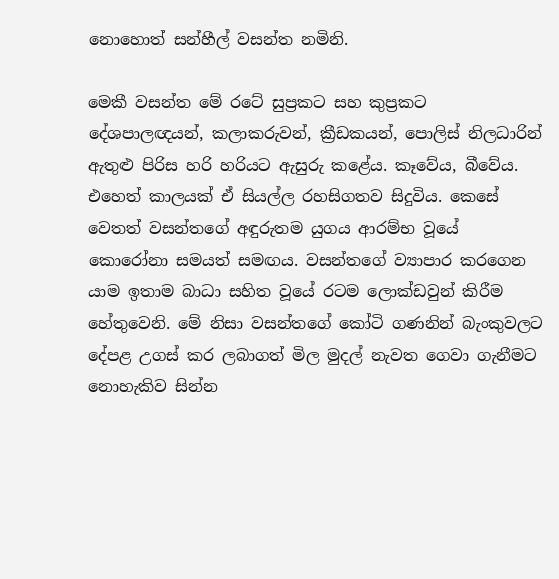නොහොත් සන්හීල් වසන්ත නමිනි.

මෙකී වසන්ත මේ රටේ සුප්‍රකට සහ කුප්‍රකට දේශපාලඥ‍යන්, කලාකරුවන්, ක්‍රීඩකයන්, පොලිස් නිලධාරින් ඇතුළු පිරිස හරි හරියට ඇසුරු කළේය. කෑවේය, බීවේය. එහෙත් කාලයක් ඒ සියල්ල රහසිගතව සිදුවිය. කෙසේ වෙතත් වසන්තගේ අඳුරුතම යුගය ආරම්භ වූයේ කොරෝනා සමයත් සමඟය. වසන්තගේ ව්‍යාපාර කරගෙන යාම ඉතාම බාධා සහිත වූයේ රටම ලොක්ඩවුන් කිරීම හේතුවෙනි. මේ නිසා වසන්තගේ කෝටි ගණනින් බැංකුවලට දේපළ උගස් කර ලබාගත් මිල මුදල් නැවත ගෙවා ගැනීමට නොහැකිව සින්න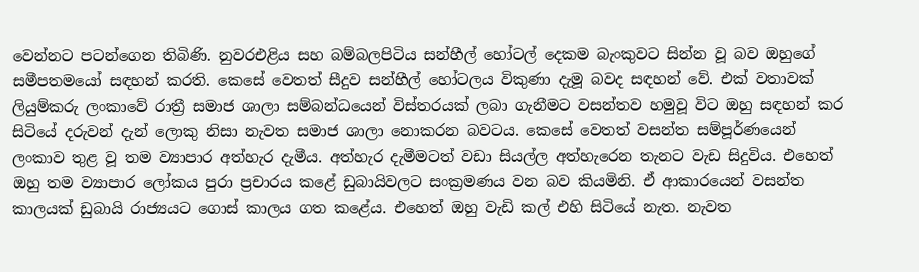වෙන්නට පටන්ගෙන තිබිණි. නුවරඑළිය සහ බම්බලපිටිය සන්හීල් හෝටල් දෙකම බැංකුවට සින්න වූ බව ඔහුගේ සමීපතමයෝ සඳහන් කරති. කෙසේ වෙතත් සීදුව සන්හීල් හෝටලය විකුණා දැමූ බවද සඳහන් වේ. එක් වතාවක් ලියුම්කරු ලංකාවේ රාත්‍රී සමාජ ශාලා සම්බන්ධයෙන් විස්තරයක් ලබා ගැනීමට වසන්තව හමුවූ විට ඔහු සඳහන් කර සිටියේ දරුවන් දැන් ලොකු නිසා නැවත සමාජ ශාලා නොකරන බවටය. කෙසේ වෙතත් වසන්ත සම්පූර්ණයෙන් ලංකාව තුළ වූ තම ව්‍යාපාර අත්හැර දැමීය. අත්හැර දැමීමටත් වඩා සියල්ල අත්හැරෙන තැනට වැඩ සිදුවිය. එහෙත් ඔහු තම ව්‍යාපාර ලෝකය පුරා ප්‍රචාරය කළේ ඩුබායිවලට සංක්‍රමණය වන බව කියමිනි. ඒ ආකාරයෙන් වසන්ත කාලයක් ඩුබායි රාජ්‍යයට ගොස් කාලය ගත කළේය. එහෙත් ඔහු වැඩි කල් එහි සිටියේ නැත. නැවත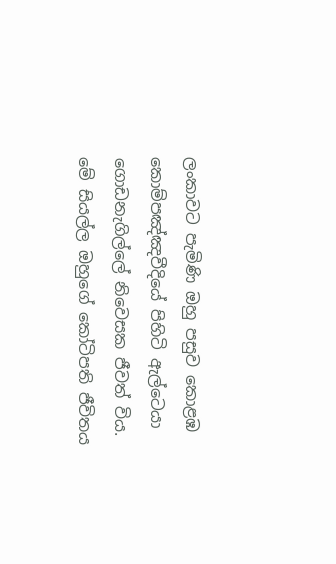ලංකාවට පැමිණි ඔහු පසුව කොළඹ කොම්පඤ්ඤවීදියේ පිහිටි ඇල්ටෙයා ගොඩනැගිල්ලේ නිවෙසක ජීවත් විය. මේ සියල්ල ඔහුගේ කෝටිපති ජීවිතය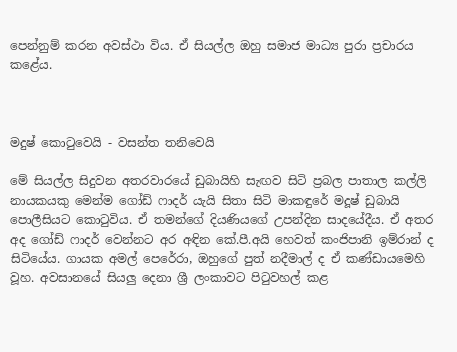පෙන්නුම් කරන අවස්ථා විය. ඒ සියල්ල ඔහු සමාජ මාධ්‍ය පුරා ප්‍රචාරය කළේය.



මදුෂ් කොටුවෙයි - වසන්ත තනිවෙයි

මේ සියල්ල සිදුවන අතරවාරයේ ඩුබායිහි සැඟව සිටි ප්‍රබල පාතාල කල්ලි නායකයකු මෙන්ම ගෝඩ් ෆාදර් යැයි සිතා සිටි මාකඳුරේ මදූෂ් ඩුබායි පොලීසියට කොටුවිය. ඒ තමන්ගේ දියණියගේ උපන්දින සාදයේදීය. ඒ අතර අද ගෝඩ් ෆාදර් වෙන්නට අර අඳින කේ.පී.අයි හෙවත් කංජිපානි ඉම්රාන් ද සිටියේය. ගායක අමල් පෙරේරා, ඔහුගේ පුත් නදීමාල් ද ඒ කණ්ඩායමෙහි වූහ. අවසානයේ සියලු දෙනා ශ්‍රී ලංකාවට පිටුවහල් කළ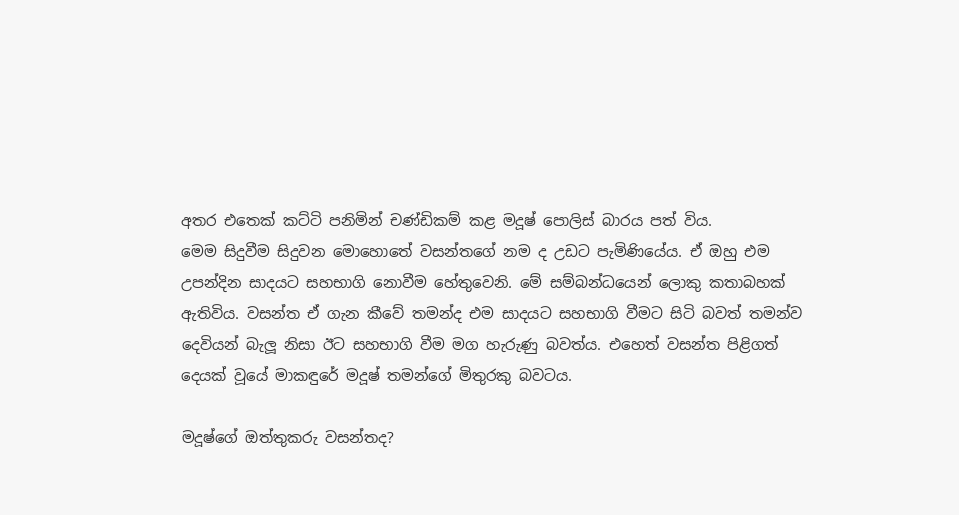අතර එතෙක් කට්ටි පනිමින් චණ්ඩිකම් කළ මදූෂ් පොලිස් බාරය පත් විය.
මෙම සිදුවීම සිදුවන මොහොතේ වසන්තගේ නම ද උඩට පැමිණියේය. ඒ ඔහු එම උපන්දින සාදයට සහභාගි නොවීම හේතුවෙනි. මේ සම්බන්ධයෙන් ලොකු කතාබහක් ඇතිවිය. වසන්ත ඒ ගැන කීවේ තමන්ද එම සාදයට සහභාගි වීමට සිටි බවත් තමන්ව දෙවියන් බැලූ නිසා ඊට සහභාගි වීම මග හැරුණු බවත්ය. එහෙත් වසන්ත පිළිගත් දෙයක් වූයේ මාකඳුරේ මදූෂ් තමන්ගේ මිතුරකු බවටය.

මදූෂ්ගේ ඔත්තුකරු වසන්තද?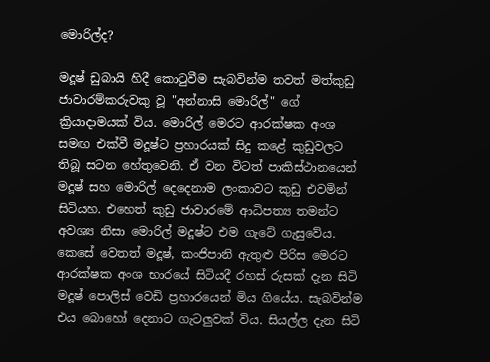මොරිල්ද?

මදූෂ් ඩුබායි හිදී කොටුවීම සැබවින්ම තවත් මත්කුඩු ජාවාරම්කරුවකු වූ "අන්නාසි මොරිල්" ගේ ක්‍රියාදාමයක් විය. මොරිල් මෙරට ආරක්ෂක අංශ සමඟ එක්වී මදූෂ්ට ප්‍රහාරයක් සිදු කළේ කුඩුවලට තිබූ සටන හේතුවෙනි. ඒ වන විටත් පාකිස්ථානයෙන් මදූෂ් සහ මොරිල් දෙදෙනාම ලංකාවට කුඩු එවමින් සිටියහ. එහෙත් කුඩු ජාවාරමේ ආධිපත්‍ය තමන්ට අවශ්‍ය නිසා මොරිල් මදූෂ්ට එම ගැටේ ගැසුවේය.
කෙසේ වෙතත් මදූෂ්, කංජිපානි ඇතුළු පිරිස මෙරට ආරක්ෂක අංශ භාරයේ සිටියදී රහස් රුසක් දැන සිටි මදූෂ් පොලිස් වෙඩි ප්‍රහාරයෙන් මිය ගියේය. සැබවින්ම එය බොහෝ දෙනාට ගැටලුවක් විය. සියල්ල දැන සිටි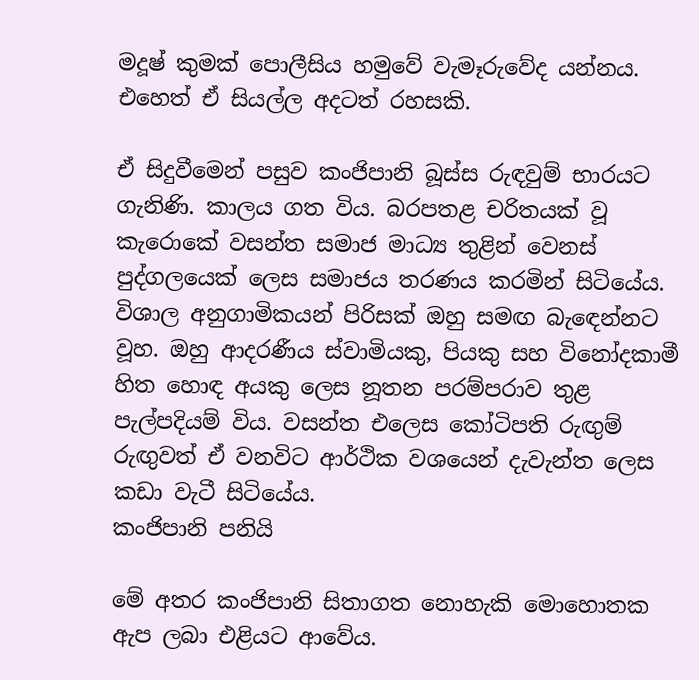මදූෂ් කුමක් පොලීසිය හමුවේ වැමෑරුවේද යන්නය. එහෙත් ඒ සියල්ල අදටත් රහසකි.

ඒ සිදුවීමෙන් පසුව කංජිපානි බූස්ස රුඳවුම් භාරයට ගැනිණි. කාලය ගත විය. බරපතළ චරිතයක් වූ කැරොකේ වසන්ත සමාජ මාධ්‍ය තුළින් වෙනස් පුද්ගලයෙක් ලෙස සමාජය තරණය කරමින් සිටියේය. විශාල අනුගාමිකයන් පිරිසක් ඔහු සමඟ බැඳෙන්නට වූහ. ඔහු ආදරණීය ස්වාමියකු, පියකු සහ විනෝදකාමී හිත හොඳ අයකු ලෙස නූතන පරම්පරාව තුළ පැල්පදියම් විය. වසන්ත එලෙස කෝටිපති රුඟුම් රුඟුවත් ඒ වනවිට ආර්ථික වශයෙන් දැවැන්ත ලෙස කඩා වැටී සිටියේය.
කංජිපානි පනියි

මේ අතර කංජිපානි සිතාගත නොහැකි මොහොතක ඇප ලබා එළියට ආවේය.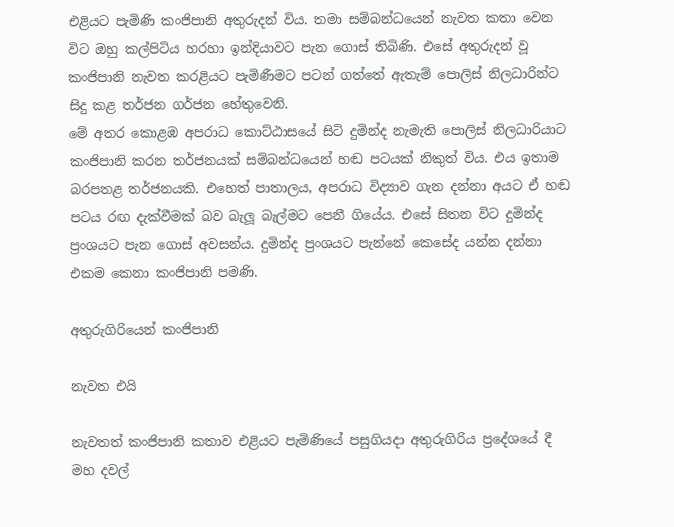එළියට පැමිණි කංජිපානි අතුරුදන් විය. තමා සම්බන්ධයෙන් නැවත කතා වෙන විට ඔහු කල්පිටිය හරහා ඉන්දියාවට පැන ගොස් තිබිණි. එසේ අතුරුදන් වූ කංජිපානි නැවත කරළියට පැමිණීමට පටන් ගත්තේ ඇතැම් පොලිස් නිලධාරින්ට සිදු කළ තර්ජන ගර්ජන හේතුවෙනි.
මේ අතර කොළඹ අපරාධ කොට්ඨාසයේ සිටි දුමින්ද නැමැති පොලිස් නිලධාරියාට කංජිපානි කරන තර්ජනයක් සම්බන්ධයෙන් හඬ පටයක් නිකුත් විය. එය ඉතාම බරපතළ තර්ජනයකි. එහෙත් පාතාලය, අපරාධ විද්‍යාව ගැන දන්නා අයට ඒ හඬ පටය රඟ දැක්වීමක් බව බැලූ බැල්මට පෙනී ගියේය. එසේ සිතන විට දුමින්ද ප්‍රංශයට පැන ගොස් අවසන්ය. දුමින්ද ප්‍රංශයට පැන්නේ කෙසේද යන්න දන්නා එකම කෙනා කංජිපානි පමණි.

අතුරුගිරියෙන් කංජිපානි

නැවත එයි

නැවතත් කංජිපානි කතාව එළියට පැමිණියේ පසුගියදා අතුරුගිරිය ප්‍රදේශයේ දී මහ දවල්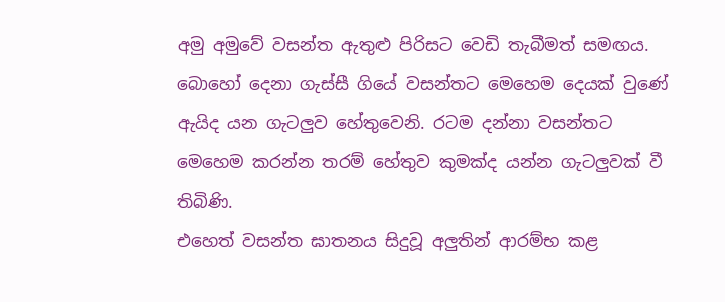අමු අමුවේ වසන්ත ඇතුළු පිරිසට වෙඩි තැබීමත් සමඟය. බොහෝ දෙනා ගැස්සී ගියේ වසන්තට මෙහෙම දෙයක් වුණේ ඇයිද යන ගැටලුව හේතුවෙනි. රටම දන්නා වසන්තට මෙහෙම කරන්න තරම් හේතුව කුමක්ද යන්න ගැටලුවක් වී තිබිණි.
එහෙත් වසන්ත ඝාතනය සිදුවූ අලුතින් ආරම්භ කළ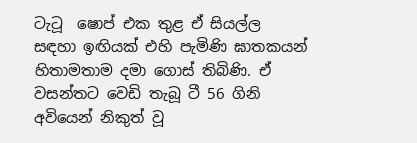ටැටූ  ෂොප් එක තුළ ඒ සියල්ල සඳහා ඉඟියක් එහි පැමිණි ඝාතකයන් හිතාමතාම දමා ගොස් තිබිණි. ඒ වසන්තට වෙඩි තැබූ ටී 56 ගිනි අවියෙන් නිකුත් වූ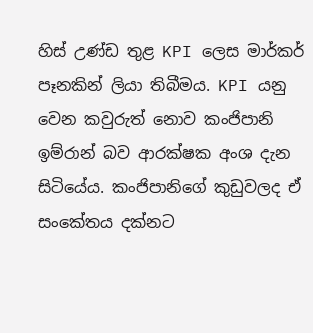හිස් උණ්ඩ තුළ KPI ලෙස මාර්කර් පෑනකින් ලියා තිබීමය. KPI යනු වෙන කවුරුත් නොව කංජිපානි ඉම්රාන් බව ආරක්ෂක අංශ දැන සිටියේය. කංජිපානිගේ කුඩුවලද ඒ සංකේතය දක්නට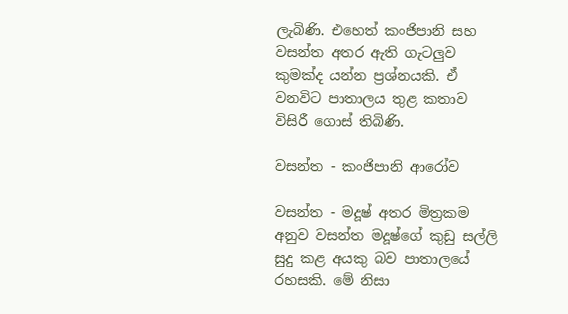ලැබිණි. එහෙත් කංජිපානි සහ වසන්ත අතර ඇති ගැටලුව කුමක්ද යන්න ප්‍රශ්නයකි. ඒ වනවිට පාතාලය තුළ කතාව විසිරී ගොස් තිබිණි.

වසන්ත - කංජිපානි ආරෝව

වසන්ත - මදූෂ් අතර මිත්‍රකම අනුව වසන්ත මදූෂ්ගේ කුඩු සල්ලි සුදු කළ අයකු බව පාතාලයේ රහසකි. මේ නිසා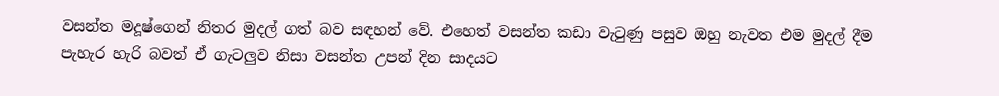වසන්ත මදූෂ්ගෙන් නිතර මුදල් ගත් බව සඳහන් වේ. එහෙත් වසන්ත කඩා වැටුණු පසුව ඔහු නැවත එම මුදල් දීම පැහැර හැරි බවත් ඒ ගැටලුව නිසා වසන්ත උපන් දින සාදයට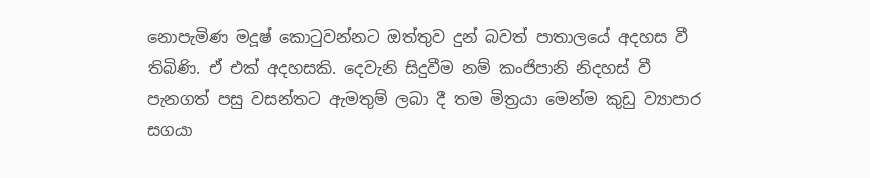නොපැමිණ මදූෂ් කොටුවන්නට ඔත්තුව දුන් බවත් පාතාලයේ අදහස වී තිබිණි. ඒ එක් අදහසකි. දෙවැනි සිදුවීම නම් කංජිපානි නිදහස් වී පැනගත් පසු වසන්තට ඇමතුම් ලබා දී තම මිත්‍රයා මෙන්ම කුඩු ව්‍යාපාර සගයා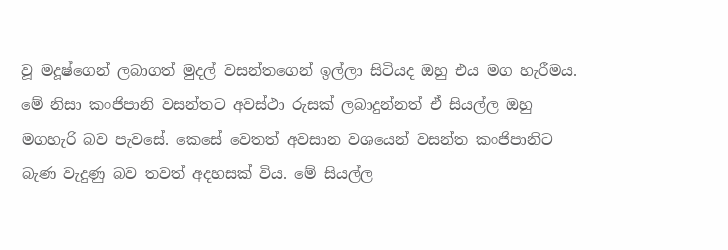වූ මදූෂ්ගෙන් ලබාගත් මුදල් වසන්තගෙන් ඉල්ලා සිටියද ඔහු එය මග හැරීමය. මේ නිසා කංජිපානි වසන්තට අවස්ථා රුසක් ලබාදුන්නත් ඒ සියල්ල ඔහු මගහැරි බව පැවසේ. කෙසේ වෙතත් අවසාන වශයෙන් වසන්ත කංජිපානිට බැණ වැදුණු බව තවත් අදහසක් විය. මේ සියල්ල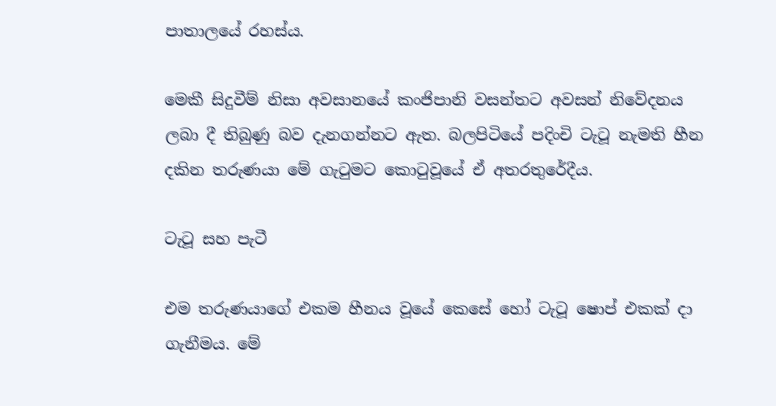පාතාලයේ රහස්ය.

මෙකී සිදුවීම් නිසා අවසානයේ කංජිපානි වසන්තට අවසන් නිවේදනය ලබා දී තිබුණු බව දැනගන්නට ඇත. බලපිටියේ පදිංචි ටැටූ නැමති හීන දකින තරුණයා මේ ගැටුමට කොටුවූයේ ඒ අතරතුරේදීය.

ටැටූ සහ පැටී

එම තරුණයාගේ එකම හීනය වූයේ කෙසේ හෝ ටැටූ ෂොප් එකක් දා ගැනීමය. මේ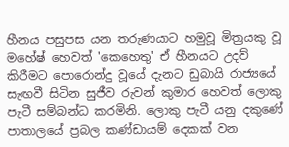හීනය පසුපස යන තරුණයාට හමුවූ මිත්‍රයකු වූ මහේෂ් හෙවත් 'කෙහෙතු' ඒ හීනයට උදව් කිරීමට පොරොන්දු වූයේ දැනට ඩුබායි රාජ්‍යයේ සැඟවී සිටින සුජීව රුවන් කුමාර හෙවත් ලොකු පැටී සම්බන්ධ කරමිනි. ලොකු පැටී යනු දකුණේ පාතාලයේ ප්‍රබල කණ්ඩායම් දෙකක් වන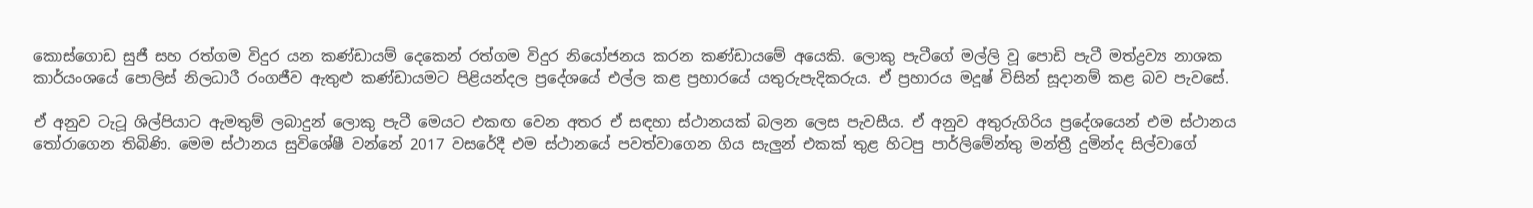කොස්ගොඩ සුජී සහ රත්ගම විදුර යන කණ්ඩායම් දෙකෙන් රත්ගම විදුර නියෝජනය කරන කණ්ඩායමේ අයෙකි. ලොකු පැටීගේ මල්ලි වූ පොඩි පැටී මත්ද්‍රව්‍ය නාශක කාර්යංශයේ පොලිස් නිලධාරී රංගජීව ඇතුළු කණ්ඩායමට පිළියන්දල ප්‍රදේශයේ එල්ල කළ ප්‍රහාරයේ යතුරුපැදිකරුය. ඒ ප්‍රහාරය මදූෂ් විසින් සූදානම් කළ බව පැවසේ.

ඒ අනුව ටැටූ ශිල්පියාට ඇමතුම් ලබාදුන් ලොකු පැටී මෙයට එකඟ වෙන අතර ඒ සඳහා ස්ථානයක් බලන ලෙස පැවසීය. ඒ අනුව අතුරුගිරිය ප්‍රදේශයෙන් එම ස්ථානය තෝරාගෙන තිබිණි. මෙම ස්ථානය සුවිශේෂී වන්නේ 2017 වසරේදී එම ස්ථානයේ පවත්වාගෙන ගිය සැලුන් එකක් තුළ හිටපු පාර්ලිමේන්තු මන්ත්‍රී දුමින්ද සිල්වාගේ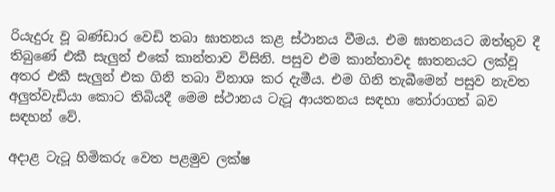රියැදුරු වූ බණ්ඩාර වෙඩි තබා ඝාතනය කළ ස්ථානය වීමය. එම ඝාතනයට ඔත්තුව දී තිබුණේ එකී සැලුන් එකේ කාන්තාව විසිනි. පසුව එම කාන්තාවද ඝාතනයට ලක්වූ අතර එකී සැලුන් එක ගිනි තබා විනාශ කර දැමීය. එම ගිනි තැබීමෙන් පසුව නැවත අලුත්වැඩියා කොට තිබියදී මෙම ස්ථානය ටැටූ ආයතනය සඳහා තෝරාගත් බව සඳහන් වේ.

අදාළ ටැටූ හිමිකරු වෙත පළමුව ලක්ෂ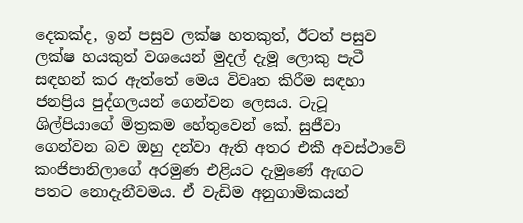දෙකක්ද, ඉන් පසුව ලක්ෂ හතකුත්, ඊටත් පසුව ලක්ෂ හයකුත් වශයෙන් මුදල් දැමූ ලොකු පැටී සඳහන් කර ඇත්තේ මෙය විවෘත කිරීම සඳහා ජනප්‍රිය පුද්ගලයන් ගෙන්වන ලෙසය. ටැටූ ශිල්පියාගේ මිත්‍රකම හේතුවෙන් කේ. සුජීවා ගෙන්වන බව ඔහු දන්වා ඇති අතර එකී අවස්ථාවේ කංජිපානිලාගේ අරමුණ එළියට දැමුණේ ඇඟට පතට නොදැනීවමය. ඒ වැඩිම අනුගාමිකයන්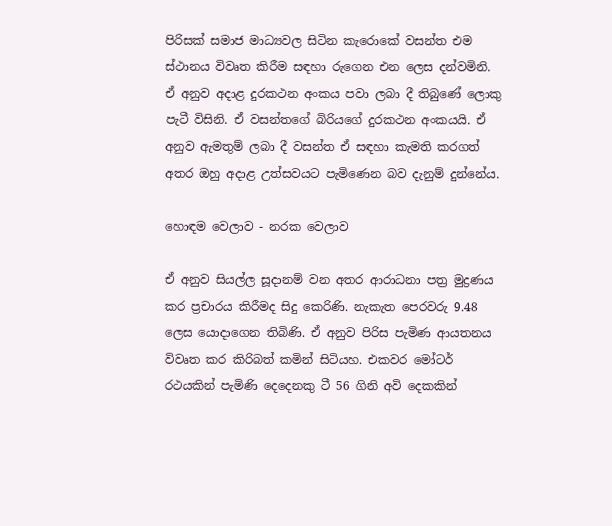පිරිසක් සමාජ මාධ්‍යවල සිටින කැරොකේ වසන්ත එම ස්ථානය විවෘත කිරීම සඳහා රුගෙන එන ලෙස දන්වමිනි. ඒ අනුව අදාළ දුරකථන අංකය පවා ලබා දී තිබුණේ ලොකු පැටී විසිනි. ඒ වසන්තගේ බිරියගේ දුරකථන අංකයයි. ඒ අනුව ඇමතුම් ලබා දී වසන්ත ඒ සඳහා කැමති කරගත් අතර ඔහු අදාළ උත්සවයට පැමිණෙන බව දැනුම් දුන්නේය.

හොඳම වෙලාව - නරක වෙලාව

ඒ අනුව සියල්ල සූදානම් වන අතර ආරාධනා පත්‍ර මුද්‍රණය කර ප්‍රචාරය කිරීමද සිදු කෙරිණි. නැකැත පෙරවරු 9.48 ලෙස යොදාගෙන තිබිණි. ඒ අනුව පිරිස පැමිණ ආයතනය විවෘත කර කිරිබත් කමින් සිටියහ. එකවර මෝටර් රථයකින් පැමිණි දෙදෙනකු ටී 56 ගිනි අවි දෙකකින්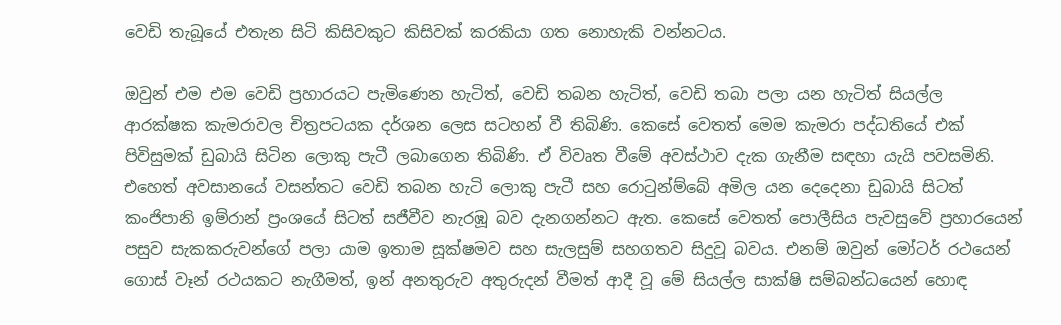වෙඩි තැබූයේ එතැන සිටි කිසිවකුට කිසිවක් කරකියා ගත නොහැකි වන්නටය.

ඔවුන් එම එම වෙඩි ප්‍රහාරයට පැමිණෙන හැටිත්, වෙඩි තබන හැටිත්, වෙඩි තබා පලා යන හැටිත් සියල්ල ආරක්ෂක කැමරාවල චිත්‍රපටයක දර්ශන ලෙස සටහන් වී තිබිණි. කෙසේ වෙතත් මෙම කැමරා පද්ධතියේ එක් පිවිසුමක් ඩුබායි සිටින ලොකු පැටී ලබාගෙන තිබිණි. ඒ විවෘත වීමේ අවස්ථාව දැක ගැනීම සඳහා යැයි පවසමිනි. එහෙත් අවසානයේ වසන්තට වෙඩි තබන හැටි ලොකු පැටී සහ රොටුන්ම්බේ අමිල යන දෙදෙනා ඩුබායි සිටත් කංජිපානි ඉම්රාන් ප්‍රංශයේ සිටත් සජීවීව නැරඹූ බව දැනගන්නට ඇත. කෙසේ වෙතත් පොලීසිය පැවසුවේ ප්‍රහාරයෙන් පසුව සැකකරුවන්ගේ පලා යාම ඉතාම සූක්ෂමව සහ සැලසුම් සහගතව සිදුවූ බවය. එනම් ඔවුන් මෝටර් රථයෙන් ගොස් වෑන් රථයකට නැගීමත්, ඉන් අනතුරුව අතුරුදන් වීමත් ආදී වූ මේ සියල්ල සාක්ෂි සම්බන්ධයෙන් හොඳ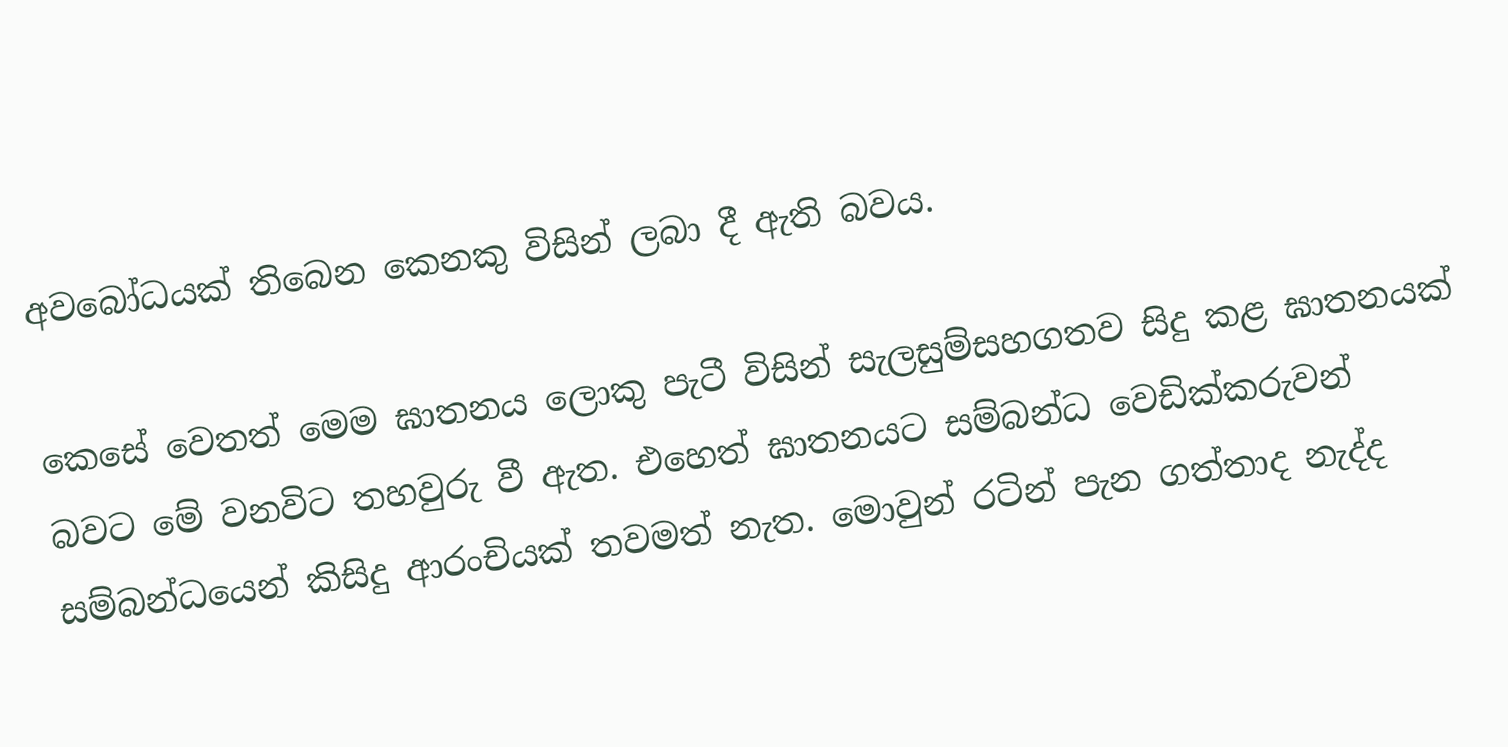අවබෝධයක් තිබෙන කෙනකු විසින් ලබා දී ඇති බවය.

කෙසේ වෙතත් මෙම ඝාතනය ලොකු පැටී විසින් සැලසුම්සහගතව සිදු කළ ඝාතනයක් බවට මේ වනවිට තහවුරු වී ඇත. එහෙත් ඝාතනයට සම්බන්ධ වෙඩික්කරුවන් සම්බන්ධයෙන් කිසිදු ආරංචියක් තවමත් නැත. මොවුන් රටින් පැන ගත්තාද නැද්ද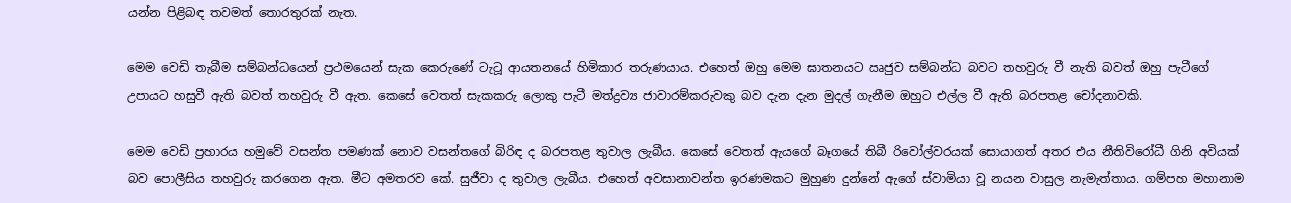යන්න පිළිබඳ තවමත් තොරතුරක් නැත.

මෙම වෙඩි තැබීම සම්බන්ධයෙන් ප්‍රථමයෙන් සැක කෙරුණේ ටැටූ ආයතනයේ හිමිකාර තරුණයාය. එහෙත් ඔහු මෙම ඝාතනයට ඍජුව සම්බන්ධ බවට තහවුරු වී නැති බවත් ඔහු පැටීගේ උපායට හසුවී ඇති බවත් තහවුරු වී ඇත. කෙසේ වෙතත් සැකකරු ලොකු පැටී මත්ද්‍රව්‍ය ජාවාරම්කරුවකු බව දැන දැන මුදල් ගැනීම ඔහුට එල්ල වී ඇති බරපතළ චෝදනාවකි.

මෙම වෙඩි ප්‍රහාරය හමුවේ වසන්ත පමණක් නොව වසන්තගේ බිරිඳ ද බරපතළ තුවාල ලැබීය. කෙසේ වෙතත් ඇයගේ බෑගයේ තිබී රිවෝල්වරයක් සොයාගත් අතර එය නීතිවිරෝධී ගිනි අවියක් බව පොලීසිය තහවුරු කරගෙන ඇත. මීට අමතරව කේ. සුජීවා ද තුවාල ලැබීය. එහෙත් අවසානාවන්ත ඉරණමකට මුහුණ දුන්නේ ඇගේ ස්වාමියා වූ නයන වාසුල නැමැත්තාය. ගම්පහ මහානාම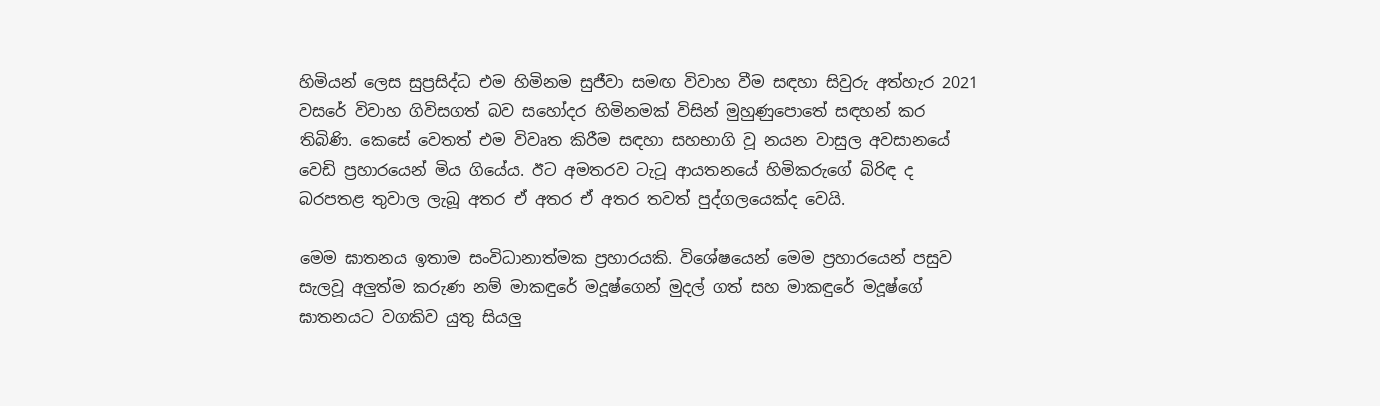හිමියන් ලෙස සුප්‍රසිද්ධ එම හිමිනම සුජීවා සමඟ විවාහ වීම සඳහා සිවුරු අත්හැර 2021 වසරේ විවාහ ගිවිසගත් බව සහෝදර හිමිනමක් විසින් මුහුණුපොතේ සඳහන් කර තිබිණි. කෙසේ වෙතත් එම විවෘත කිරීම සඳහා සහභාගි වූ නයන වාසුල අවසානයේ වෙඩි ප්‍රහාරයෙන් මිය ගියේය. ඊට අමතරව ටැටූ ආයතනයේ හිමිකරුගේ බිරිඳ ද බරපතළ තුවාල ලැබූ අතර ඒ අතර ඒ අතර තවත් පුද්ගලයෙක්ද වෙයි.

මෙම ඝාතනය ඉතාම සංවිධානාත්මක ප්‍රහාරයකි. විශේෂයෙන් මෙම ප්‍රහාරයෙන් පසුව සැලවූ අලුත්ම කරුණ නම් මාකඳුරේ මදූෂ්ගෙන් මුදල් ගත් සහ මාකඳුරේ මදූෂ්ගේ ඝාතනයට වගකිව යුතු සියලු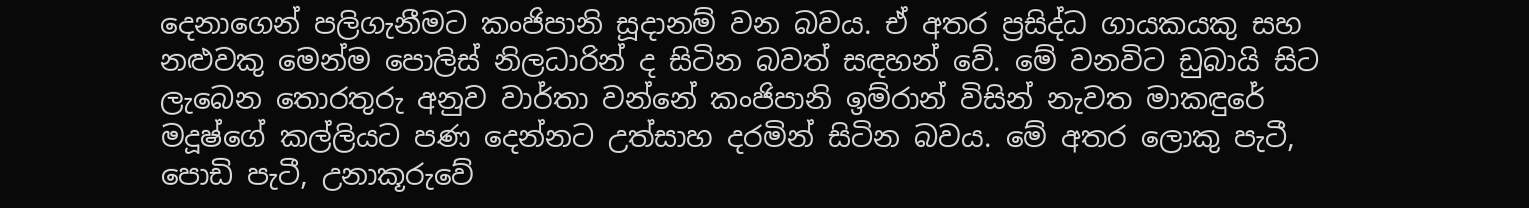දෙනාගෙන් පලිගැනීමට කංජිපානි සූදානම් වන බවය. ඒ අතර ප්‍රසිද්ධ ගායකයකු සහ නළුවකු මෙන්ම පොලිස් නිලධාරින් ද සිටින බවත් සඳහන් වේ. මේ වනවිට ඩුබායි සිට ලැබෙන තොරතුරු අනුව වාර්තා වන්නේ කංජිපානි ඉම්රාන් විසින් නැවත මාකඳුරේ මදූෂ්ගේ කල්ලියට පණ දෙන්නට උත්සාහ දරමින් සිටින බවය. මේ අතර ලොකු පැටී, පොඩි පැටී, උනාකූරුවේ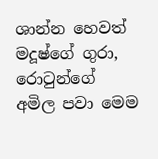ශාන්න හෙවත් මදූෂ්ගේ ගුරා, රොටුන්ගේ අමිල පවා මෙම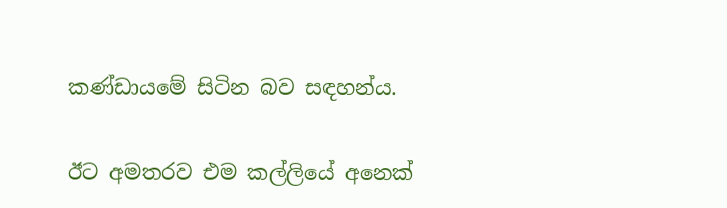කණ්ඩායමේ සිටින බව සඳහන්ය.

ඊට අමතරව එම කල්ලියේ අනෙක්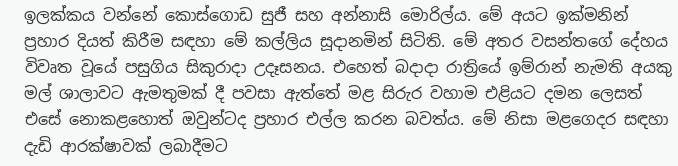ඉලක්කය වන්නේ කොස්ගොඩ සුජී සහ අන්නාසි මොරිල්ය. මේ අයට ඉක්මනින් ප්‍රහාර දියත් කිරීම සඳහා මේ කල්ලිය සූදානමින් සිටිති. මේ අතර වසන්තගේ දේහය විවෘත වූයේ පසුගිය සිකුරාදා උදෑසනය. එහෙත් බදාදා රාත්‍රියේ ඉම්රාන් නැමති අයකු මල් ශාලාවට ඇමතුමක් දී පවසා ඇත්තේ මළ සිරුර වහාම එළියට දමන ලෙසත් එසේ නොකළහොත් ඔවුන්ටද ප්‍රහාර එල්ල කරන බවත්ය. මේ නිසා මළගෙදර සඳහා දැඩි ආරක්ෂාවක් ලබාදීමට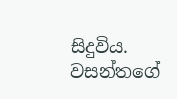සිදුවිය.
වසන්තගේ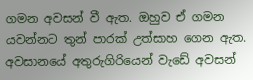ගමන අවසන් වී ඇත. ඔහුව ඒ ගමන යවන්නට තුන් පාරක් උත්සාහ ගෙන ඇත. අවසානයේ අතුරුගිරියෙන් වැඩේ අවසන්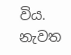විය. නැවත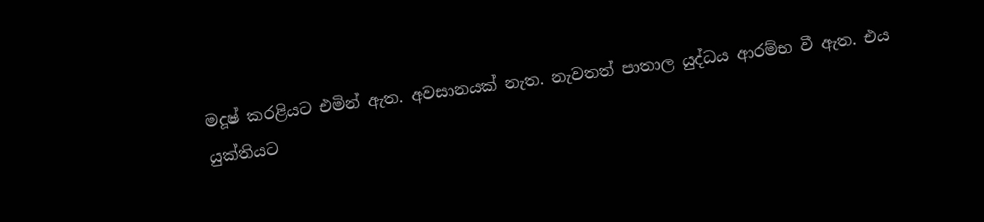මදූෂ් කරළියට එමින් ඇත. අවසානයක් නැත. නැවතත් පාතාල යුද්ධය ආරම්භ වී ඇත. එය යුක්තියට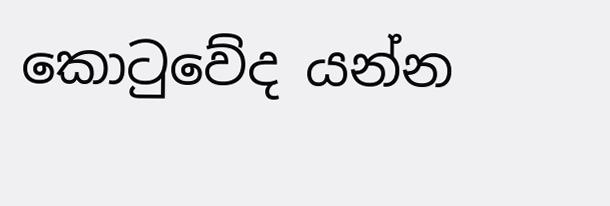කොටුවේද යන්න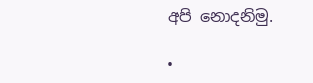අපි නොදනිමු.

•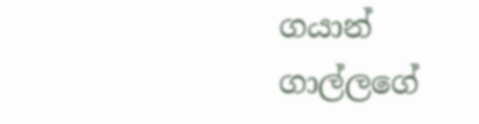ගයාන් ගාල්ලගේ